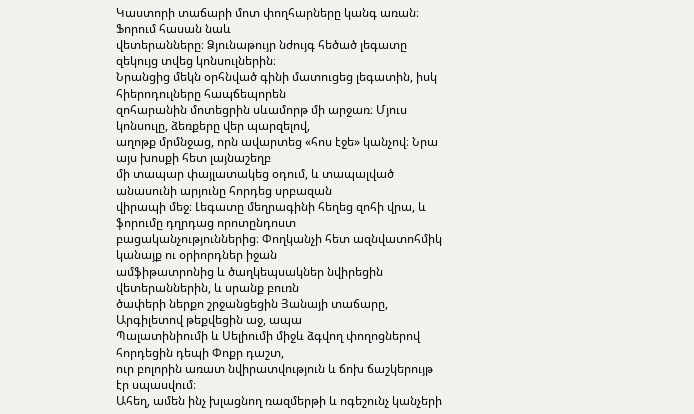Կաստորի տաճարի մոտ փողհարները կանգ առան։ Ֆորում հասան նաև
վետերանները։ Ձյունաթույր նժույգ հեծած լեգատը զեկույց տվեց կոնսուլներին։
Նրանցից մեկն օրհնված գինի մատուցեց լեգատին, իսկ հիերոդուլները հապճեպորեն
զոհարանին մոտեցրին սևամորթ մի արջառ։ Մյուս կոնսուլը, ձեռքերը վեր պարզելով,
աղոթք մրմնջաց, որն ավարտեց «հոս էջե» կանչով։ Նրա այս խոսքի հետ լայնաշեղբ
մի տապար փայլատակեց օդում, և տապալված անասունի արյունը հորդեց սրբազան
վիրապի մեջ։ Լեգատը մեղրագինի հեղեց զոհի վրա, և ֆորումը դղրդաց որոտընդոստ
բացականչություններից։ Փողկանչի հետ ազնվատոհմիկ կանայք ու օրիորդներ իջան
ամֆիթատրոնից և ծաղկեպսակներ նվիրեցին վետերաններին, և սրանք բուռն
ծափերի ներքո շրջանցեցին Յանայի տաճարը, Արգիլետով թեքվեցին աջ, ապա
Պալատինիումի և Սելիումի միջև ձգվող փողոցներով հորդեցին դեպի Փոքր դաշտ,
ուր բոլորին առատ նվիրատվություն և ճոխ ճաշկերույթ էր սպասվում։
Ահեղ, ամեն ինչ խլացնող ռազմերթի և ոգեշունչ կանչերի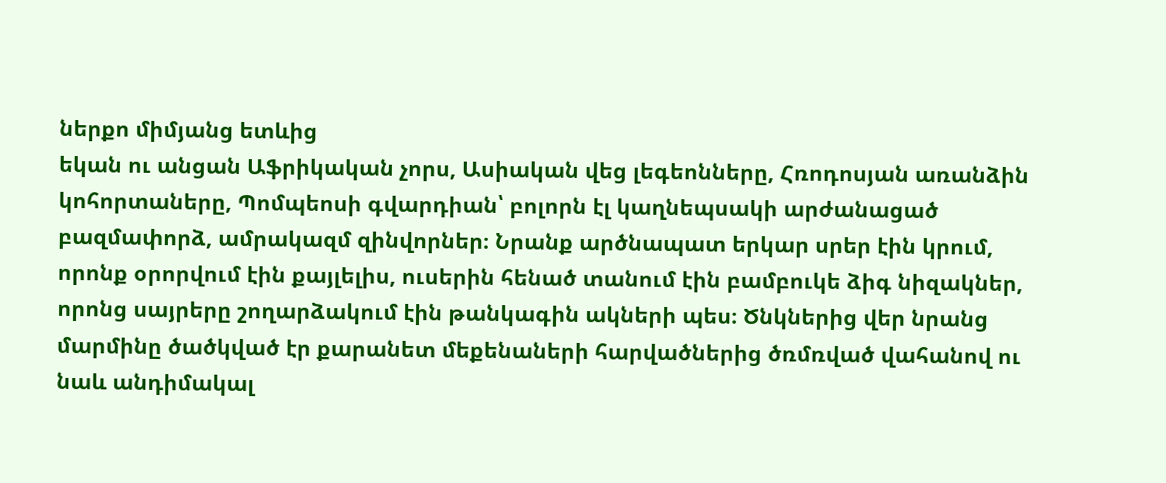ներքո միմյանց ետևից
եկան ու անցան Աֆրիկական չորս, Ասիական վեց լեգեոնները, Հռոդոսյան առանձին
կոհորտաները, Պոմպեոսի գվարդիան՝ բոլորն էլ կաղնեպսակի արժանացած
բազմափորձ, ամրակազմ զինվորներ։ Նրանք արծնապատ երկար սրեր էին կրում,
որոնք օրորվում էին քայլելիս, ուսերին հենած տանում էին բամբուկե ձիգ նիզակներ,
որոնց սայրերը շողարձակում էին թանկագին ակների պես։ Ծնկներից վեր նրանց
մարմինը ծածկված էր քարանետ մեքենաների հարվածներից ծռմռված վահանով ու
նաև անդիմակալ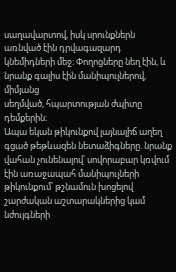սաղավարտով, իսկ սրունքներն առնված էին դրվագազարդ
կնեմիդների մեջ։ Փողոցները նեղ էին, և նրանք գալիս էին մանիպուլներով, միմյանց
սեղմված, հպարտության ժպիտը դեմքերին։
Ապա եկան թիկունքով լայնալիճ աղեղ գցած թեթևազեն նետաձիգները. նրանք
վահան չունենալով՝ սովորաբար կռվում էին առաջապահ մանիպուլների
թիկունքում՝ թշնամուն խոցելով շարժական աշտարակներից կամ նժույգների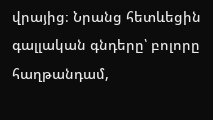վրայից։ Նրանց հետևեցին գալլական գնդերը՝ բոլորը հաղթանդամ,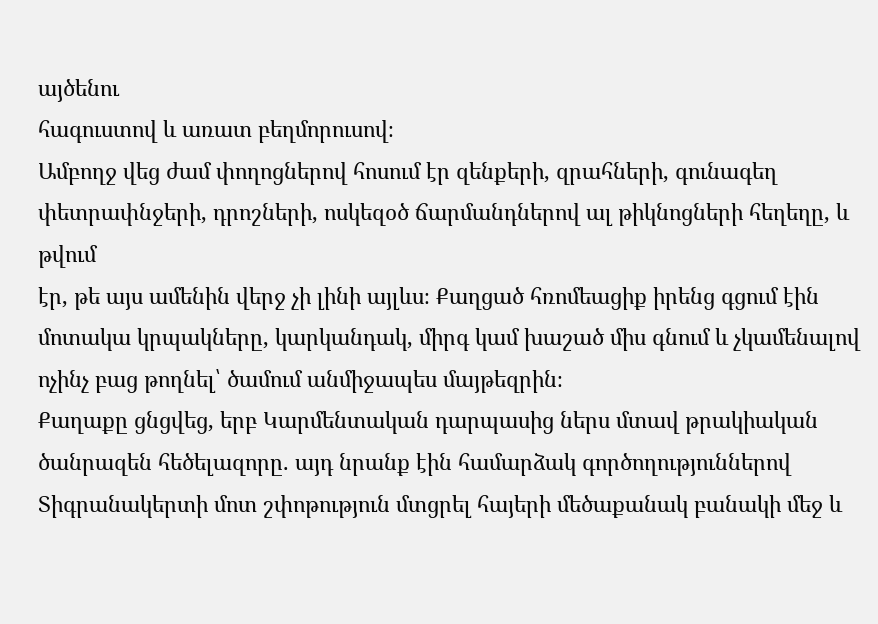այծենու
հագուստով և առատ բեղմորուսով։
Ամբողջ վեց ժամ փողոցներով հոսում էր զենքերի, զրահների, գունագեղ
փետրափնջերի, դրոշների, ոսկեզօծ ճարմանդներով ալ թիկնոցների հեղեղը, և թվում
էր, թե այս ամենին վերջ չի լինի այլևս։ Քաղցած հռոմեացիք իրենց գցում էին
մոտակա կրպակները, կարկանդակ, միրգ կամ խաշած միս գնում և չկամենալով
ոչինչ բաց թողնել՝ ծամում անմիջապես մայթեզրին։
Քաղաքը ցնցվեց, երբ Կարմենտական դարպասից ներս մտավ թրակիական
ծանրազեն հեծելազորը. այդ նրանք էին համարձակ գործողություններով
Տիգրանակերտի մոտ շփոթություն մտցրել հայերի մեծաքանակ բանակի մեջ և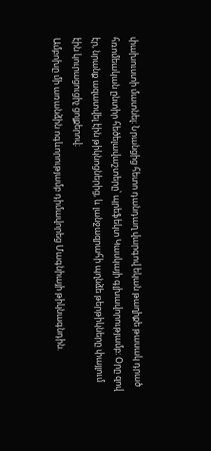փախուստի մատնել։ Նրանցից հետո դանդաղ վարգով եկան թաղիքե թասակ դրած
հռոմեական ընտիր հեծելավաշտերը՝ պրեֆեկտ Կասկայի գլխավորությամբ։ Օրը զով
էր, նրանք ազատվել էին թիկնոցներից, և լանջազրահի պղնձե թերթիկները փայլում
էին կուրացուցիչ ցոլքերով։
Ամբոխը մի առանձին ոգևորությամբ դիմավորեց Մագնիայի թիկնագնդին.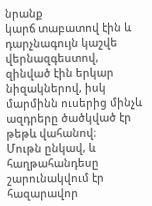նրանք
կարճ տաբատով էին և դարչնագույն կաշվե վերնազգեստով, զինված էին երկար
նիզակներով, իսկ մարմինն ուսերից մինչև ազդրերը ծածկված էր թեթև վահանով։
Մութն ընկավ, և հաղթահանդեսը շարունակվում էր հազարավոր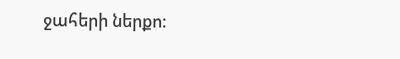ջահերի ներքո։